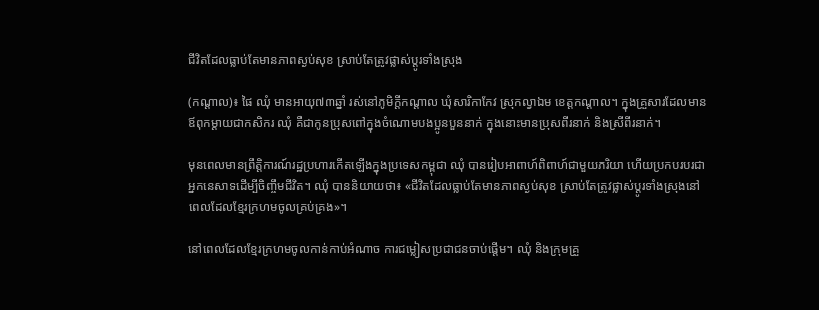ជីវិតដែលធ្លាប់តែមានភាពស្ងប់សុខ ស្រាប់តែត្រូវផ្លាស់ប្តូរទាំងស្រុង

(កណ្ដាល)៖ ផៃ ឈុំ មានអាយុ៧៣ឆ្នាំ រស់នៅភូមិក្តីកណ្តាល ឃុំសារិកាកែវ ស្រុកល្វាឯម ខេត្តកណ្តាល។ ក្នុងគ្រួសារដែលមានឪពុកម្តាយជាកសិករ ឈុំ គឺជាកូនប្រុសពៅក្នុងចំណោមបងប្អូនបួននាក់ ក្នុងនោះមានប្រុសពីរនាក់ និងស្រីពីរនាក់។

មុនពេលមានព្រឹត្តិការណ៍រដ្ឋប្រហារកើតឡើងក្នុងប្រទេសកម្ពុជា ឈុំ បានរៀបអាពាហ៍ពិពាហ៍ជាមួយភរិយា ហើយប្រកបរបរជាអ្នកនេសាទដើម្បីចិញ្ចឹមជីវិត។ ឈុំ បាននិយាយថា៖ «ជីវិតដែលធ្លាប់តែមានភាពស្ងប់សុខ ស្រាប់តែត្រូវផ្លាស់ប្តូរទាំងស្រុងនៅពេលដែលខ្មែរក្រហមចូលគ្រប់គ្រង»។

នៅពេលដែលខ្មែរក្រហមចូលកាន់កាប់អំណាច ការជម្លៀសប្រជាជនចាប់ផ្តើម។ ឈុំ និងក្រុមគ្រួ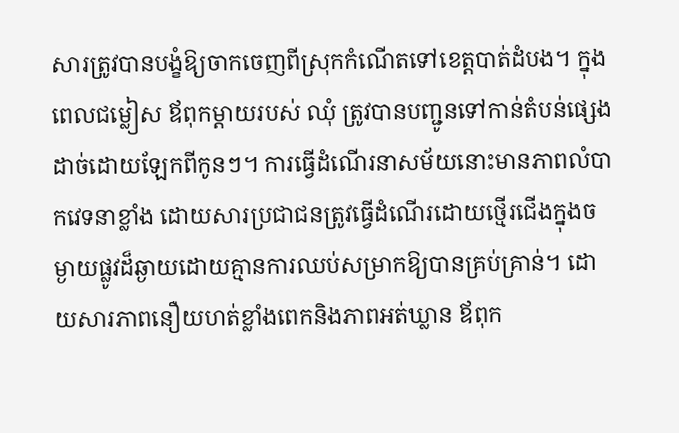សារត្រូវបានបង្ខំឱ្យចាកចេញពីស្រុកកំណើតទៅខេត្តបាត់ដំបង។ ក្នុងពេលជម្លៀស ឪពុកម្តាយរបស់ ឈុំ ត្រូវបានបញ្ជូនទៅកាន់តំបន់ផ្សេងដាច់ដោយឡែកពីកូនៗ។ ការធ្វើដំណើរនាសម័យនោះមានភាពលំបាកវេទនាខ្លាំង ដោយសារប្រជាជនត្រូវធ្វើដំណើរដោយថ្មើរជើងក្នុងចម្ងាយផ្លូវដ៏ឆ្ងាយដោយគ្មានការឈប់សម្រាកឱ្យបានគ្រប់គ្រាន់។ ដោយសារភាពនឿយហត់ខ្លាំងពេកនិងភាពអត់ឃ្លាន ឪពុក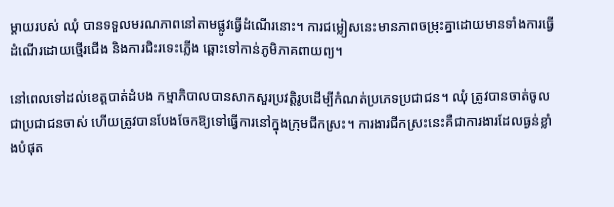ម្តាយរបស់ ឈុំ បានទទួលមរណភាពនៅតាមផ្លូវធ្វើដំណើរនោះ។ ការជម្លៀសនេះមានភាពចម្រុះគ្នាដោយមានទាំងការធ្វើដំណើរដោយថ្មើរជើង និងការជិះរទេះភ្លើង ឆ្ពោះទៅកាន់ភូមិភាគពាយព្យ។

នៅពេលទៅដល់ខេត្តបាត់ដំបង កម្មាភិបាលបានសាកសួរប្រវត្តិរូបដើម្បីកំណត់ប្រភេទប្រជាជន។ ឈុំ ត្រូវបានចាត់ចូលជាប្រជាជនចាស់ ហើយត្រូវបានបែងចែកឱ្យទៅធ្វើការនៅក្នុងក្រុមជីកស្រះ។ ការងារជីកស្រះនេះគឺជាការងារដែលធ្ងន់ខ្លាំងបំផុត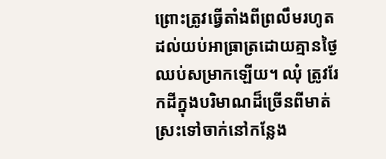ព្រោះត្រូវធ្វើតាំងពីព្រលឹមរហូតដល់យប់អាធ្រាត្រដោយគ្មានថ្ងៃឈប់សម្រាកឡើយ។ ឈុំ ត្រូវរែកដីក្នុងបរិមាណដ៏ច្រើនពីមាត់ស្រះទៅចាក់នៅកន្លែង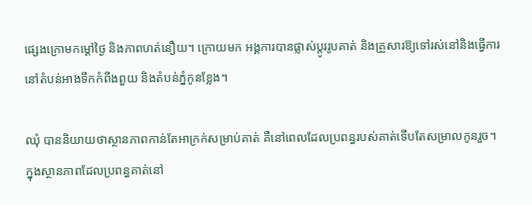ផ្សេងក្រោមកម្ដៅថ្ងៃ និងភាពហត់នឿយ។ ក្រោយមក អង្គការបានផ្លាស់ប្តូររូបគាត់ និងគ្រួសារឱ្យទៅរស់នៅនិងធ្វើការនៅតំបន់អាងទឹកកំពីងពួយ និងតំបន់ភ្នំកូនខ្លែង។

ឈុំ បាននិយាយថាស្ថានភាពកាន់តែអាក្រក់សម្រាប់គាត់ គឺនៅពេលដែលប្រពន្ធរបស់គាត់ទើបតែសម្រាលកូនរួច។ ក្នុងស្ថានភាពដែលប្រពន្ធគាត់នៅ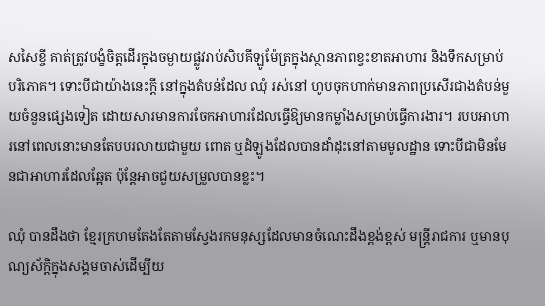សសៃខ្ចី គាត់ត្រូវបង្ខំចិត្តដើរក្នុងចម្ងាយផ្លូវរាប់សិបគីឡូម៉ែត្រក្នុងស្ថានភាពខ្វះខាតអាហារ និងទឹកសម្រាប់បរិភោគ។ ទោះបីជាយ៉ាងនេះក្តី នៅក្នុងតំបន់ដែល ឈុំ រស់នៅ ហូបចុកហាក់មានភាពប្រសើរជាងតំបន់មួយចំនួនផ្សេងទៀត ដោយសារមានការចែកអាហារដែលធ្វើឱ្យមានកម្លាំងសម្រាប់ធ្វើការងារ។ របបអាហារនៅពេលនោះមានតែបបរលាយជាមួយ ពោត ឬដំឡូងដែលបានដាំដុះនៅតាមមូលដ្ឋាន ទោះបីជាមិនមែនជាអាហារដែលឆ្អែត ប៉ុន្តែអាចជួយសម្រួលបានខ្លះ។

ឈុំ បានដឹងថា ខ្មែរក្រហមតែងតែតាមស្វែងរកមនុស្សដែលមានចំណេះដឹងខ្ពង់ខ្ពស់ មន្ត្រីរាជការ ឬមានបុណ្យស័ក្តិក្នុងសង្គមចាស់ដើម្បីយ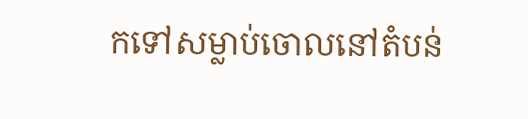កទៅសម្លាប់ចោលនៅតំបន់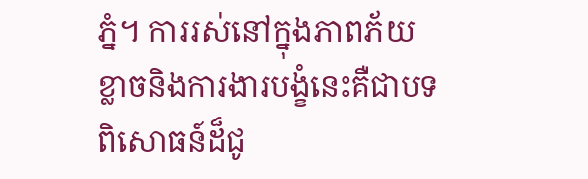ភ្នំ។ ការរស់នៅក្នុងភាពភ័យខ្លាចនិងការងារបង្ខំនេះគឺជាបទពិសោធន៍ដ៏ជូ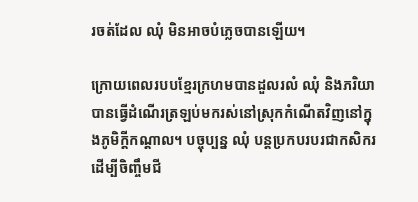រចត់ដែល ឈុំ មិនអាចបំភ្លេចបានឡើយ។

ក្រោយពេលរបបខ្មែរក្រហមបានដួលរលំ ឈុំ និងភរិយាបានធ្វើដំណើរត្រឡប់មករស់នៅស្រុកកំណើតវិញនៅក្នុងភូមិក្តីកណ្តាល។ បច្ចុប្បន្ន ឈុំ បន្តប្រកបរបរជាកសិករដើម្បីចិញ្ចឹមជី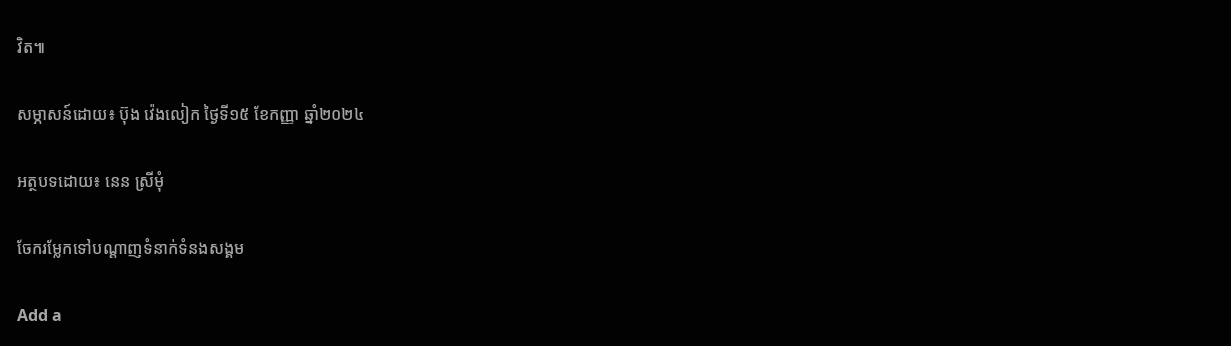វិត៕

សម្ភាសន៍ដោយ៖ ប៊ុង វ៉េងលៀក ថ្ងៃទី១៥ ខែកញ្ញា ឆ្នាំ២០២៤

អត្ថបទដោយ៖ នេន ស្រីមុំ

ចែករម្លែកទៅបណ្តាញទំនាក់ទំនងសង្គម

Add a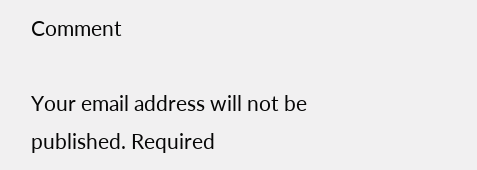Comment

Your email address will not be published. Required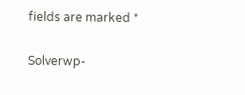fields are marked *

Solverwp-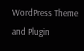WordPress Theme and Plugin